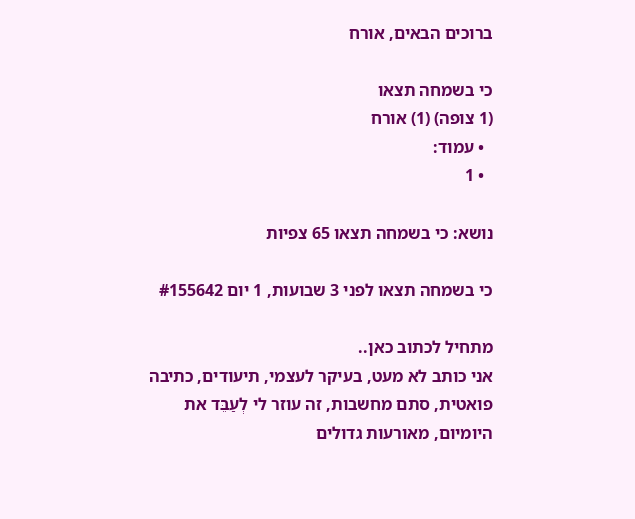ברוכים הבאים, אורח

כי בשמחה תצאו
(1 צופה) (1) אורח
  • עמוד:
  • 1

נושא: כי בשמחה תצאו 65 צפיות

כי בשמחה תצאו לפני 3 שבועות, 1 יום #155642

מתחיל לכתוב כאן..
אני כותב לא מעט, בעיקר לעצמי, תיעודים, כתיבה פואטית, סתם מחשבות, זה עוזר לי לְעַבֵּד את היומיום, מאורעות גדולים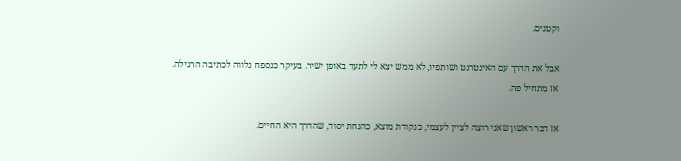וקטנים.

אבל את הדרך עם האינטרנט ושותפיו, לא ממש יצא לי לתעד באופן ישיר. בעיקר כנספח נלווה לכתיבה הרגילה.
אז מתחיל פה.

אז דבר ראשון שאני רוצה לציין לעצמי, כנקודת מוצא, כהנחת יסוד, שהדרך היא החיים.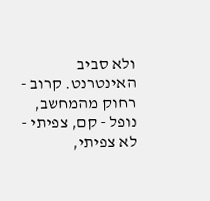ולא סביב האינטרנט. קרוב - רחוק מהמחשב, נופל - קם, צפיתי - לא צפיתי,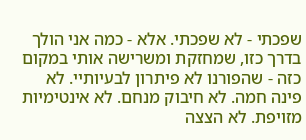שפכתי - לא שפכתי. אלא - כמה אני הולך בדרך כזו, שמחזקת ומשרישה אותי במקום כזה - שהפורנו לא פיתרון לבעיותיי. לא פינה חמה. לא חיבוק מנחם. לא אינטימיות מזויפת. לא הצצה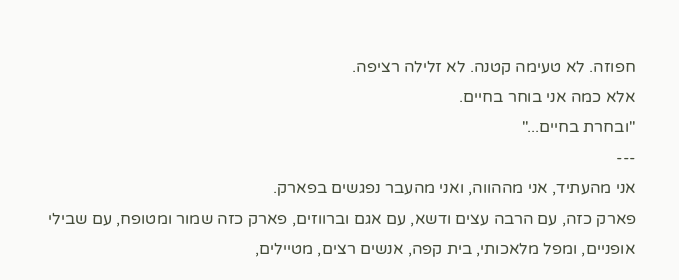חפוזה. לא טעימה קטנה. לא זלילה רציפה.
אלא כמה אני בוחר בחיים.
"ובחרת בחיים..."
---
אני מהעתיד, אני מההווה, ואני מהעבר נפגשים בפארק.
פארק כזה, עם הרבה עצים ודשא, עם אגם וברווזים, פארק כזה שמור ומטופח, עם שבילי אופניים, ומפל מלאכותי, בית קפה, אנשים רצים, מטיילים,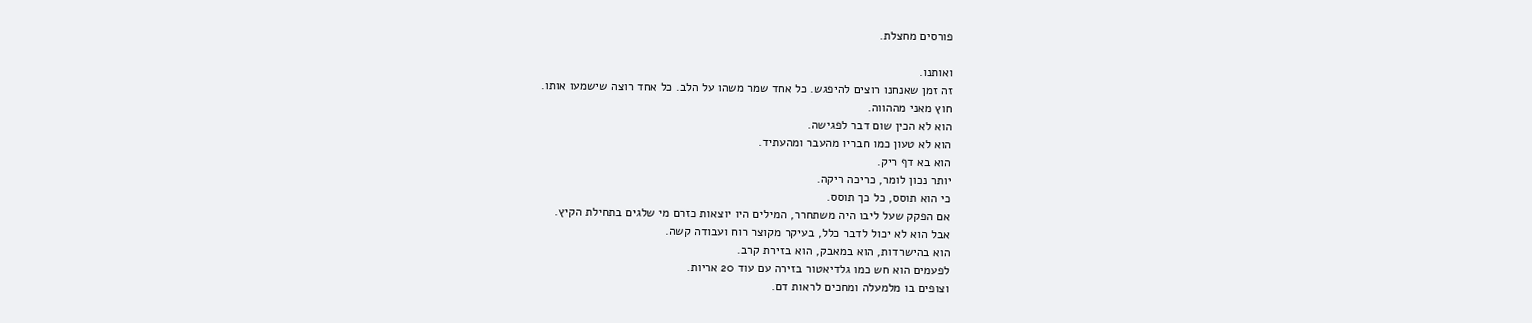פורסים מחצלת.

ואותנו.
זה זמן שאנחנו רוצים להיפגש. כל אחד שמר משהו על הלב. כל אחד רוצה שישמעו אותו.
חוץ מאני מההווה.
הוא לא הכין שום דבר לפגישה.
הוא לא טעון כמו חבריו מהעבר ומהעתיד.
הוא בא דף ריק.
יותר נכון לומר, כריכה ריקה.
כי הוא תוסס, כל כך תוסס.
אם הפקק שעל ליבו היה משתחרר, המילים היו יוצאות כזרם מי שלגים בתחילת הקיץ.
אבל הוא לא יכול לדבר כלל, בעיקר מקוצר רוח ועבודה קשה.
הוא בהישרדות, הוא במאבק, הוא בזירת קרב.
לפעמים הוא חש כמו גלדיאטור בזירה עם עוד 20 אריות.
וצופים בו מלמעלה ומחכים לראות דם.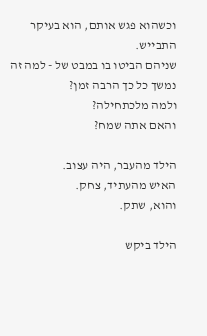וכשהוא פגש אותם, הוא בעיקר התבייש.
שניהם הביטו בו במבט של - למה זה נמשך כל כך הרבה זמן?
ולמה מלכתחילה?
והאם אתה שמח?

הילד מהעבר, היה עצוב.
האיש מהעתיד, צחק.
והוא, שתק.

הילד ביקש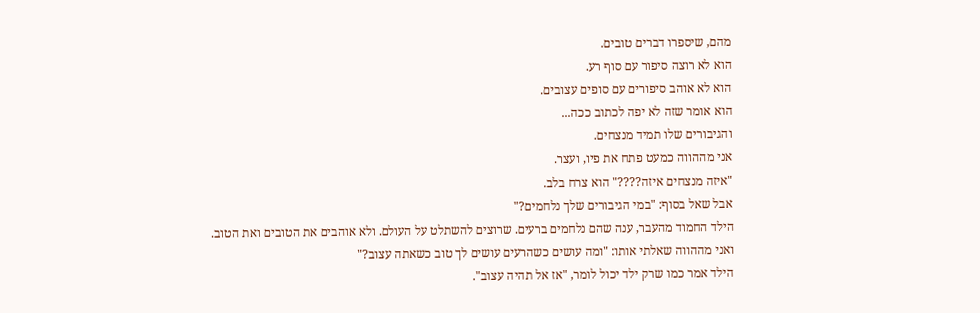מהם, שיספרו דברים טובים.
הוא לא רוצה סיפור עם סוף רע.
הוא לא אוהב סיפורים עם סופים עצובים.
הוא אומר שזה לא יפה לכתוב ככה...
והגיבורים שלו תמיד מנצחים.
אני מההווה כמעט פתח את פיו, ועצר.
"איזה מנצחים איזה????" הוא צרח בלב.
אבל שאל בסוף: "במי הגיבורים שלך נלחמים?"
הילד החמוד מהעבר, ענה שהם נלחמים ברעים. שרוצים להשתלט על העולם. ולא אוהבים את הטובים ואת הטוב.
ואני מההווה שאלתי אותו: "ומה עושים כשהרעים עושים לך טוב כשאתה עצוב?"
הילד אמר כמו שרק ילד יכול לומר, "אז אל תהיה עצוב".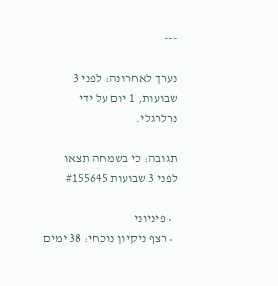---

נערך לאחרונה: לפני 3 שבועות, 1 יום על ידי נרלרגלי.

תגובה: כי בשמחה תצאו לפני 3 שבועות #155645

  • פיניוני
  • רצף ניקיון נוכחי: 38 ימים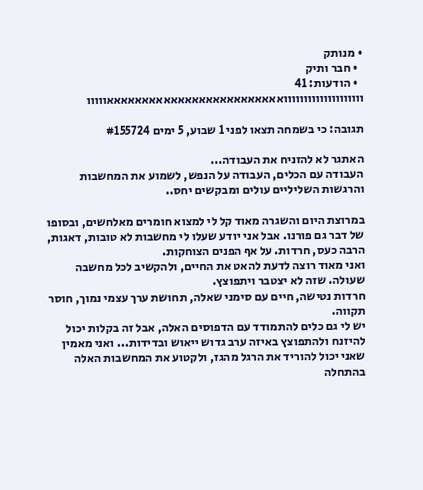• מנותק
  • חבר ותיק
  • הודעות: 41
וווווווווווווווווווואאאאאאאאאאאאאאאאאאאאאאאאאווווו

תגובה: כי בשמחה תצאו לפני 1 שבוע, 5 ימים #155724

האתגר לא להזניח את העבודה...
העבודה עם הכלים, העבודה על הנפש, לשמוע את המחשבות והרגשות השליליים עולים ומבקשים יחס..

במרוצת היום והשגרה מאוד קל לי למצוא חומרים מאלחשים, ובסופו של דבר גם פורנו. אבל אני יודע שעלו לי מחשבות לא טובות, דאגות, הרבה כעס, חרדות. על אף הפנים הצוחקות.
ואני מאוד רוצה לדעת להאט את החיים, ולהקשיב לכל מחשבה שעולה. שזה לא יצטבר ויתפוצץ.
חרדות נטישה, חיים עם סימני שאלה, תחושת ערך עצמי נמוך, חוסר תקווה.
יש לי גם כלים להתמודד עם הדפוסים האלה, אבל זה בקלות יכול להיזנח ולהתפוצץ באיזה ערב גדוש ייאוש ובדידות... ואני מאמין שאני יכול להוריד את הרגל מהגז, ולקטוע את המחשבות האלה בהתחלה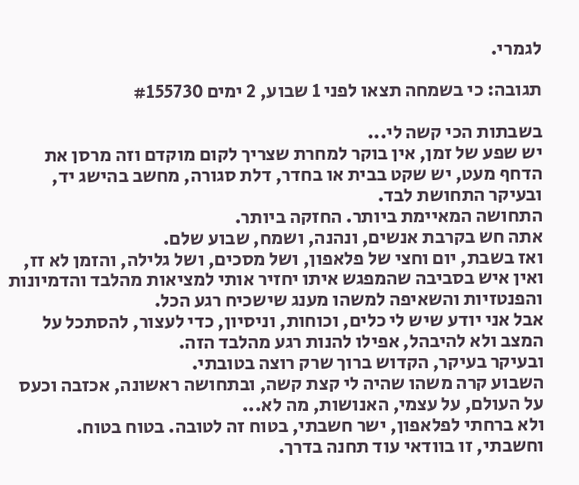לגמרי.

תגובה: כי בשמחה תצאו לפני 1 שבוע, 2 ימים #155730

בשבתות הכי קשה לי...
יש שפע של זמן, אין בוקר למחרת שצריך לקום מוקדם וזה מרסן את הדחף מעט, יש שקט בבית או בחדר, דלת סגורה, מחשב בהישג יד, ובעיקר התחושת לבד.
התחושה המאיימת ביותר. החזקה ביותר.
אתה חש בקרבת אנשים, ונהנה, ושמח, שבוע שלם.
ואז בשבת, יום וחצי של פלאפון, ושל מסכים, ושל גלילה, והזמן לא זז, ואין איש בסביבה שהמפגש איתו יחזיר אותי למציאות מהלבד והדמיונות והפנטזיות והשאיפה למשהו מענג שישכיח רגע הכל.
אבל אני יודע שיש לי כלים, וכוחות, וניסיון, כדי לעצור, להסתכל על המצב ולא להיבהל, אפילו להנות רגע מהלבד הזה.
ובעיקר בעיקר, הקדוש ברוך שרק רוצה בטובתי.
השבוע קרה משהו שהיה לי קצת קשה, ובתחושה ראשונה, אכזבה וכעס על העולם, על עצמי, האנושות, מה לא...
ולא ברחתי לפלאפון, ישר חשבתי, בטוח זה לטובה. בטוח בטוח.
וחשבתי, זו בוודאי עוד תחנה בדרך.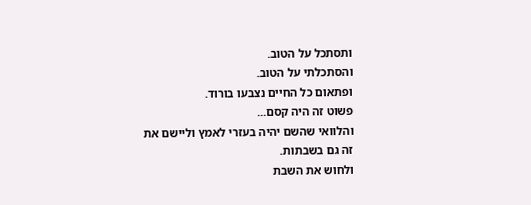ותסתכל על הטוב.
והסתכלתי על הטוב.
ופתאום כל החיים נצבעו בורוד.
פשוט זה היה קסם...
והלוואי שהשם יהיה בעזרי לאמץ וליישם את זה גם בשבתות.
ולחוש את השבת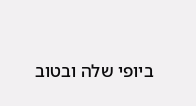ביופי שלה ובטוב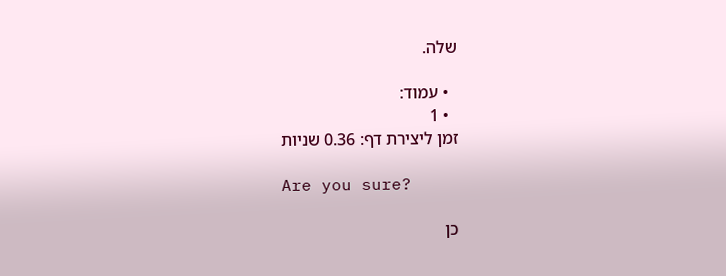שלה.

  • עמוד:
  • 1
זמן ליצירת דף: 0.36 שניות

Are you sure?

כן